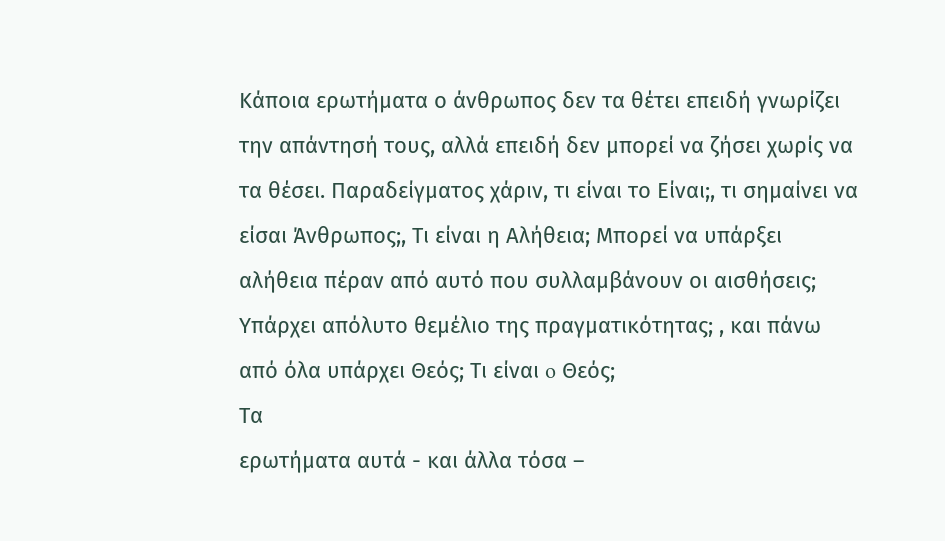Κάποια ερωτήματα ο άνθρωπος δεν τα θέτει επειδή γνωρίζει την απάντησή τους, αλλά επειδή δεν μπορεί να ζήσει χωρίς να τα θέσει. Παραδείγματος χάριν, τι είναι το Είναι;, τι σημαίνει να είσαι Άνθρωπος;, Τι είναι η Αλήθεια; Μπορεί να υπάρξει αλήθεια πέραν από αυτό που συλλαμβάνουν οι αισθήσεις; Υπάρχει απόλυτο θεμέλιο της πραγματικότητας; , και πάνω από όλα υπάρχει Θεός; Τι είναι o Θεός;
Τα
ερωτήματα αυτά - και άλλα τόσα –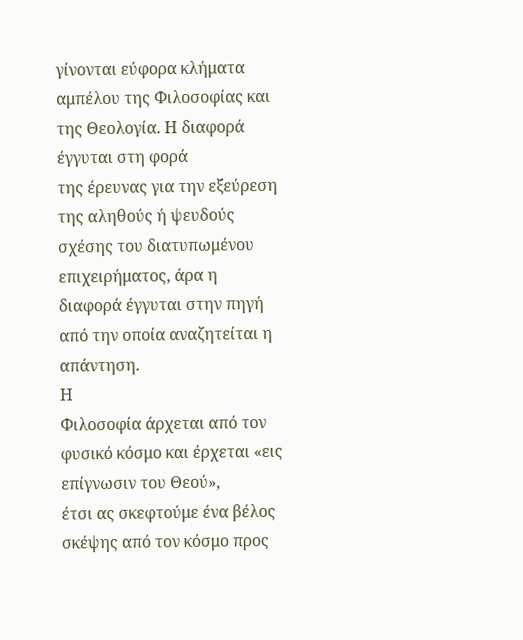γίνονται εύφορα κλήματα αμπέλου της Φιλοσοφίας και της Θεολογία. Η διαφορά έγγυται στη φορά
της έρευνας για την εξεύρεση της αληθούς ή ψευδούς σχέσης του διατυπωμένου
επιχειρήματος, άρα η διαφορά έγγυται στην πηγή από την οποία αναζητείται η
απάντηση.
Η
Φιλοσοφία άρχεται από τον φυσικό κόσμο και έρχεται «εις επίγνωσιν του Θεού»,
έτσι ας σκεφτούμε ένα βέλος σκέψης από τον κόσμο προς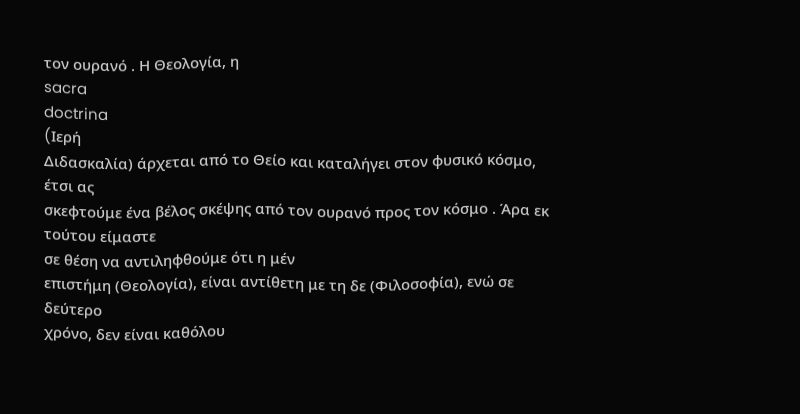τον ουρανό . Η Θεολογία, η
sacra
doctrina
(Iερή
Διδασκαλία) άρχεται από το Θείο και καταλήγει στον φυσικό κόσμο, έτσι ας
σκεφτούμε ένα βέλος σκέψης από τον ουρανό προς τον κόσμο . Άρα εκ τούτου είμαστε
σε θέση να αντιληφθούμε ότι η μέν
επιστήμη (Θεολογία), είναι αντίθετη με τη δε (Φιλοσοφία), ενώ σε δεύτερο
χρόνο, δεν είναι καθόλου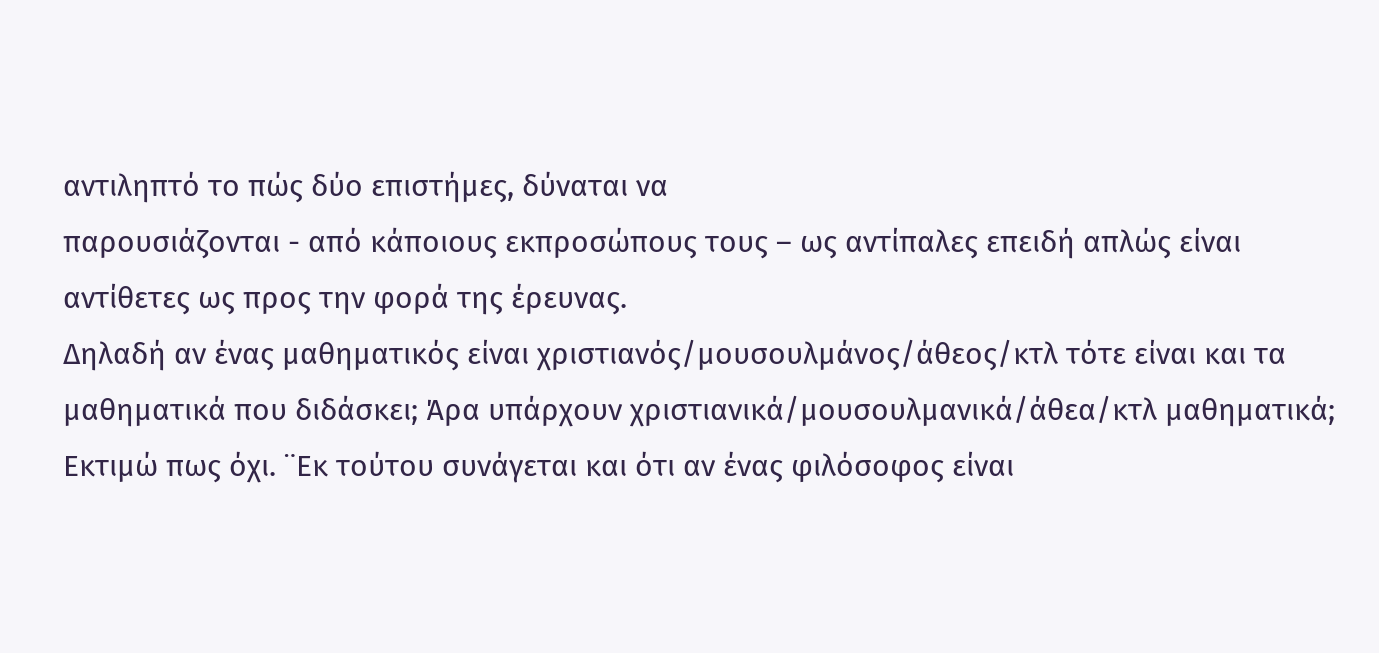αντιληπτό το πώς δύο επιστήμες, δύναται να
παρουσιάζονται - από κάποιους εκπροσώπους τους – ως αντίπαλες επειδή απλώς είναι
αντίθετες ως προς την φορά της έρευνας.
Δηλαδή αν ένας μαθηματικός είναι χριστιανός/μουσουλμάνος/άθεος/κτλ τότε είναι και τα μαθηματικά που διδάσκει; Άρα υπάρχουν χριστιανικά/μουσουλμανικά/άθεα/κτλ μαθηματικά; Εκτιμώ πως όχι. ¨Εκ τούτου συνάγεται και ότι αν ένας φιλόσοφος είναι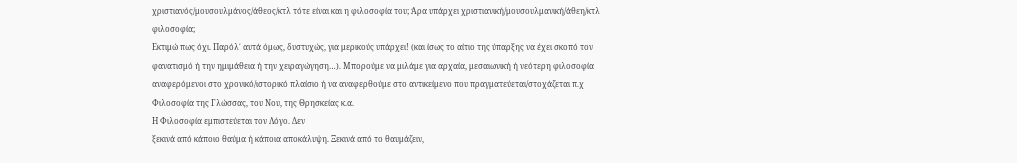χριστιανός/μουσουλμάνος/άθεος/κτλ τότε είναι και η φιλοσοφία του; Άρα υπάρχει χριστιανική/μουσουλμανική/άθεη/κτλ φιλοσοφία;
Εκτιμώ πως όχι. Παρόλ΄ αυτά όμως, δυστυχώς, για μερικούς υπάρχει! (και ίσως το αίτιο της ύπαρξης να έχει σκοπό τον φανατισμό ή την ημιμάθεια ή την χειραγώγηση…). Μπορούμε να μιλάμε για αρχαία, μεσαιωνική ή νεότερη φιλοσοφία αναφερόμενοι στο χρονικό/ιστορικό πλαίσιο ή να αναφερθούμε στο αντικείμενο που πραγματεύεται/στοχάζεται π.χ Φιλοσοφία της Γλώσσας, του Νου, της Θρησκείας κ.α.
Η Φιλοσοφία εμπιστεύεται τον Λόγο. Δεν
ξεκινά από κάποιο θαύμα ή κάποια αποκάλυψη. Ξεκινά από το θαυμάζειν,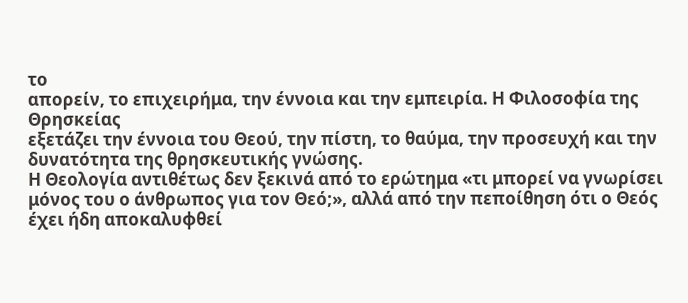το
απορείν, το επιχειρήμα, την έννοια και την εμπειρία. Η Φιλοσοφία της Θρησκείας
εξετάζει την έννοια του Θεού, την πίστη, το θαύμα, την προσευχή και την
δυνατότητα της θρησκευτικής γνώσης.
Η Θεολογία αντιθέτως δεν ξεκινά από το ερώτημα «τι μπορεί να γνωρίσει μόνος του ο άνθρωπος για τον Θεό;», αλλά από την πεποίθηση ότι ο Θεός έχει ήδη αποκαλυφθεί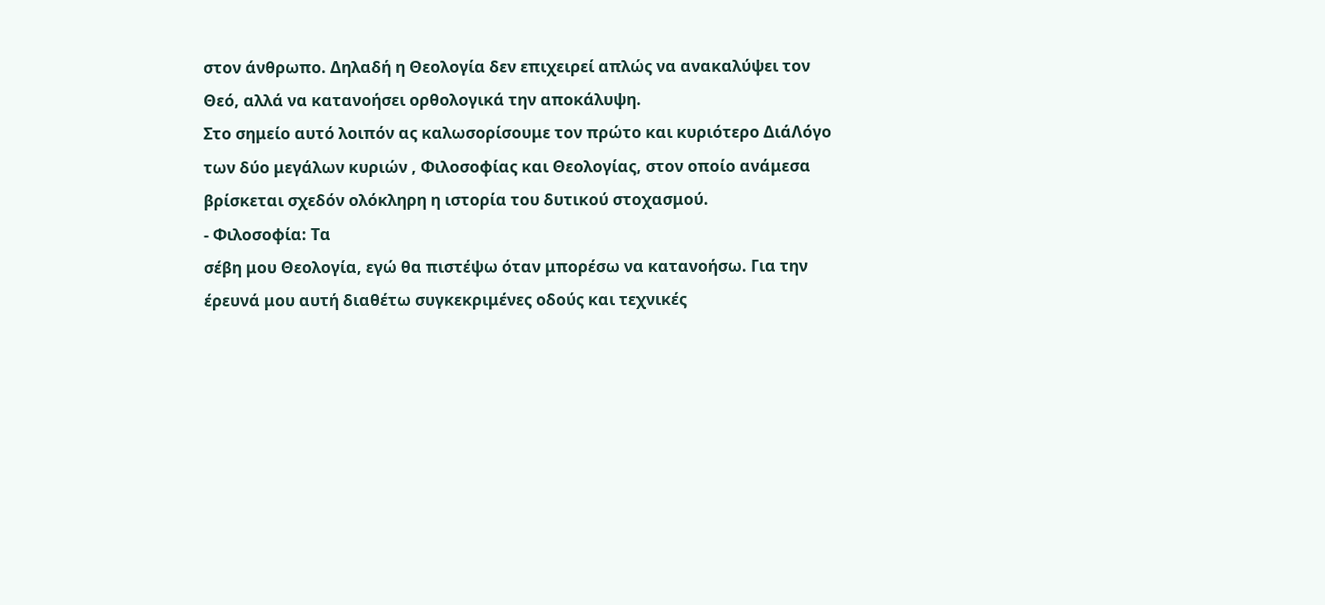στον άνθρωπο. Δηλαδή η Θεολογία δεν επιχειρεί απλώς να ανακαλύψει τον Θεό, αλλά να κατανοήσει ορθολογικά την αποκάλυψη.
Στο σημείο αυτό λοιπόν ας καλωσορίσουμε τον πρώτο και κυριότερο ΔιάΛόγο των δύο μεγάλων κυριών , Φιλοσοφίας και Θεολογίας, στον οποίο ανάμεσα βρίσκεται σχεδόν ολόκληρη η ιστορία του δυτικού στοχασμού.
- Φιλοσοφία: Τα
σέβη μου Θεολογία, εγώ θα πιστέψω όταν μπορέσω να κατανοήσω. Για την
έρευνά μου αυτή διαθέτω συγκεκριμένες οδούς και τεχνικές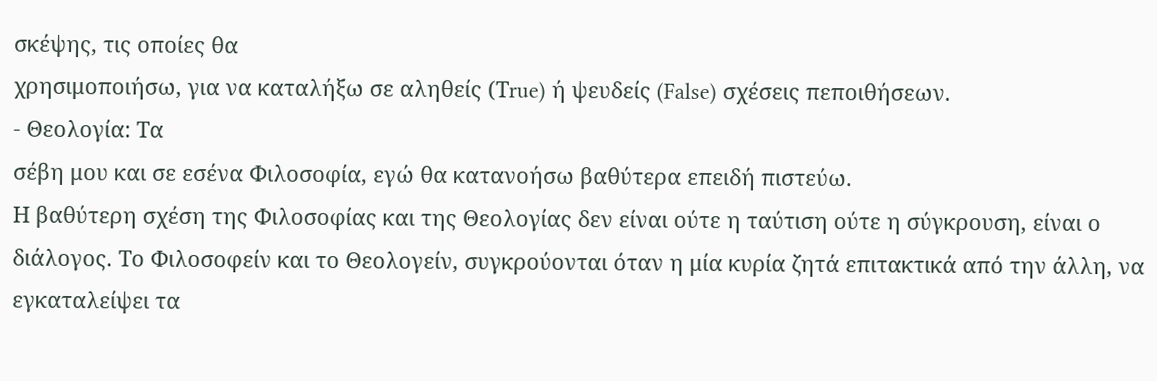σκέψης, τις οποίες θα
χρησιμοποιήσω, για να καταλήξω σε αληθείς (Τrue) ή ψευδείς (False) σχέσεις πεποιθήσεων.
- Θεολογία: Τα
σέβη μου και σε εσένα Φιλοσοφία, εγώ θα κατανοήσω βαθύτερα επειδή πιστεύω.
Η βαθύτερη σχέση της Φιλοσοφίας και της Θεολογίας δεν είναι ούτε η ταύτιση ούτε η σύγκρουση, είναι ο διάλογος. Το Φιλοσοφείν και το Θεολογείν, συγκρούονται όταν η μία κυρία ζητά επιτακτικά από την άλλη, να εγκαταλείψει τα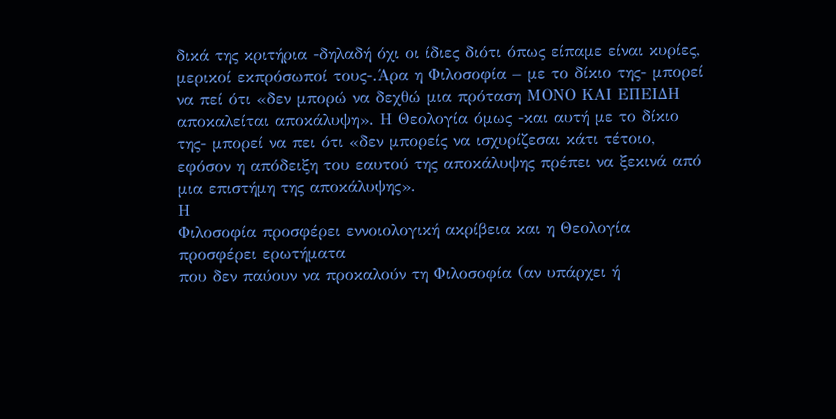δικά της κριτήρια -δηλαδή όχι οι ίδιες διότι όπως είπαμε είναι κυρίες, μερικοί εκπρόσωποί τους-.Άρα η Φιλοσοφία – με το δίκιο της- μπορεί να πεί ότι «δεν μπορώ να δεχθώ μια πρόταση ΜΟΝΟ ΚΑΙ ΕΠΕΙΔΗ αποκαλείται αποκάλυψη». Η Θεολογία όμως -και αυτή με το δίκιο της- μπορεί να πει ότι «δεν μπορείς να ισχυρίζεσαι κάτι τέτοιο, εφόσον η απόδειξη του εαυτού της αποκάλυψης πρέπει να ξεκινά από μια επιστήμη της αποκάλυψης».
Η
Φιλοσοφία προσφέρει εννοιολογική ακρίβεια και η Θεολογία προσφέρει ερωτήματα
που δεν παύουν να προκαλούν τη Φιλοσοφία (αν υπάρχει ή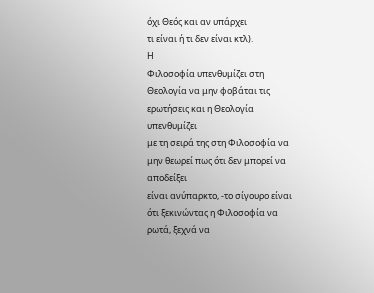όχι Θεός και αν υπάρχει
τι είναι ή τι δεν είναι κτλ).
Η
Φιλοσοφία υπενθυμίζει στη Θεολογία να μην φοβάται τις ερωτήσεις και η Θεολογία υπενθυμίζει
με τη σειρά της στη Φιλοσοφία να μην θεωρεί πως ότι δεν μπορεί να αποδείξει
είναι ανύπαρκτο, -το σίγουρο είναι ότι ξεκινώντας η Φιλοσοφία να ρωτά, ξεχνά να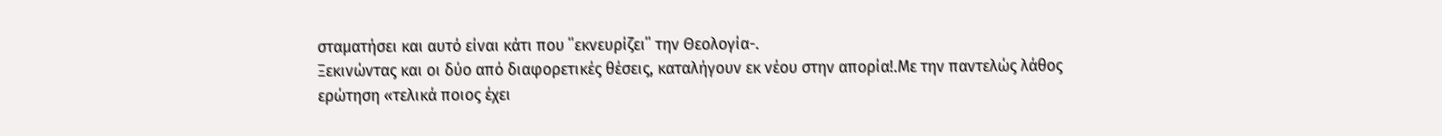σταματήσει και αυτό είναι κάτι που ΄΄εκνευρίζει΄΄ την Θεολογία-.
Ξεκινώντας και οι δύο από διαφορετικές θέσεις, καταλήγουν εκ νέου στην απορία!.Με την παντελώς λάθος ερώτηση «τελικά ποιος έχει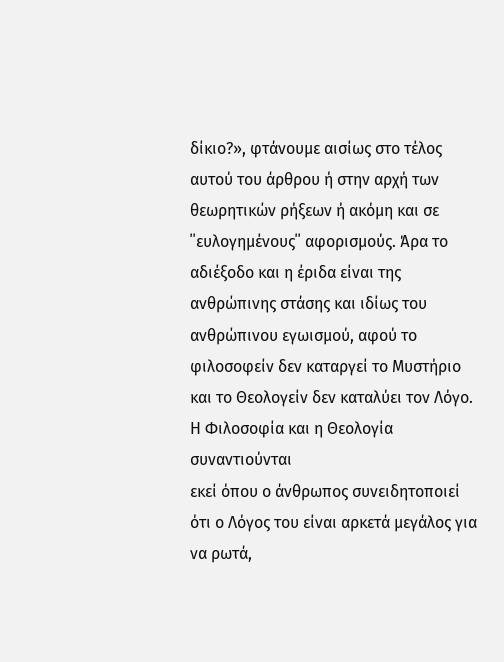δίκιο?», φτάνουμε αισίως στο τέλος αυτού του άρθρου ή στην αρχή των θεωρητικών ρήξεων ή ακόμη και σε ΄΄ευλογημένους΄΄ αφορισμούς. Άρα το αδιέξοδο και η έριδα είναι της ανθρώπινης στάσης και ιδίως του ανθρώπινου εγωισμού, αφού το φιλοσοφείν δεν καταργεί το Μυστήριο και το Θεολογείν δεν καταλύει τον Λόγο.
Η Φιλοσοφία και η Θεολογία συναντιούνται
εκεί όπου ο άνθρωπος συνειδητοποιεί ότι ο Λόγος του είναι αρκετά μεγάλος για
να ρωτά,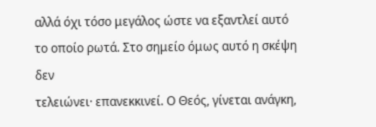αλλά όχι τόσο μεγάλος ώστε να εξαντλεί αυτό το οποίο ρωτά. Στο σημείο όμως αυτό η σκέψη δεν
τελειώνει· επανεκκινεί. Ο Θεός, γίνεται ανάγκη,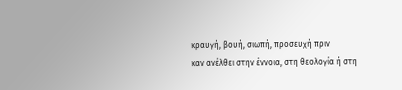κραυγή, βουή, σιωπή, προσευχή πριν
καν ανέλθει στην έννοια, στη θεολογία ή στη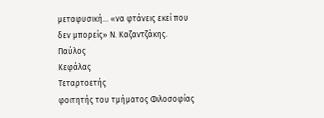μεταφυσική... «να φτάνεις εκεί που
δεν μπορείς» Ν. Καζαντζάκης.
Παύλος
Κεφάλας
Τεταρτοετής
φοιτητής του τμήματος Φιλοσοφίας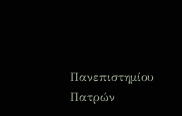Πανεπιστημίου
Πατρών